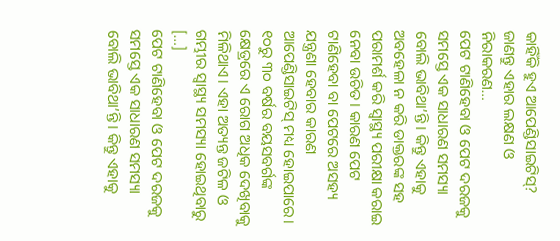କାହିଁକି ହୁଏ ଆପେଣ୍ଡିସାଇଟିସ୍? ଜାଣନ୍ତୁ ଏହାର ଲକ୍ଷଣ ଓ ନିରାକରଣ…
ପେଟ ଟାଣିହେବା ଓ ପେଟ ଦରଜକୁ ସମସ୍ତେ ଏକ ସାଧାରଣ ସମସ୍ୟା ବୋଲି ଭାବିଥା’ନ୍ତି। କିନ୍ତୁ ଏହାକୁ ଅବହେଳା ନ କରି ଡାକ୍ତରଙ୍କ ସହ ପରାମର୍ଶ କରି ସ୍ବାସ୍ଥ୍ୟ ପରୀକ୍ଷା କରାଇ ନେବା ଉଚିତ। କାରଣ ପେଟ ଟାଣିହେବା ବା ପେଟରେ ଅସହ୍ୟ ଯନ୍ତ୍ରଣା ହେବାର କାରଣ ଆପେଣ୍ଡିସାଇଟିସ୍ ମଧ୍ୟ ହୋଇପାରେ। ୧୦ରୁ ୩୦ ବର୍ଷର ବୟସବର୍ଗଙ୍କ କ୍ଷେତ୍ରରେ ଏ ରୋଗ ଅଧିକ ଦେଖିବାକୁ ମିଳିଥାଏ। ଏହା ଅତ୍ୟନ୍ତ ଜଟିଳ ଓ ଗମ୍ଭୀର ସ୍ବାସ୍ଥ୍ୟ ସମସ୍ୟା ହୋଇଥିବାରୁ […]
ପେଟ ଟାଣିହେବା ଓ ପେଟ ଦରଜକୁ ସମସ୍ତେ ଏକ ସାଧାରଣ ସମସ୍ୟା ବୋଲି ଭାବିଥା’ନ୍ତି। କିନ୍ତୁ ଏହାକୁ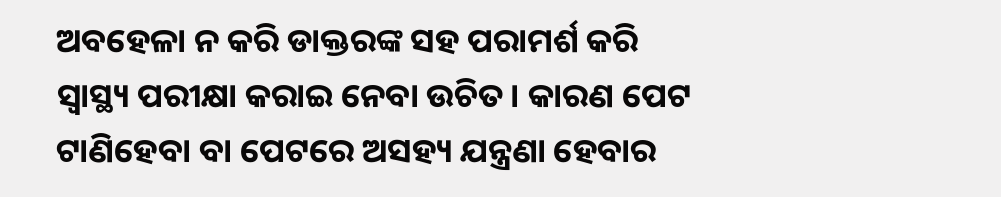ଅବହେଳା ନ କରି ଡାକ୍ତରଙ୍କ ସହ ପରାମର୍ଶ କରି ସ୍ବାସ୍ଥ୍ୟ ପରୀକ୍ଷା କରାଇ ନେବା ଉଚିତ। କାରଣ ପେଟ ଟାଣିହେବା ବା ପେଟରେ ଅସହ୍ୟ ଯନ୍ତ୍ରଣା ହେବାର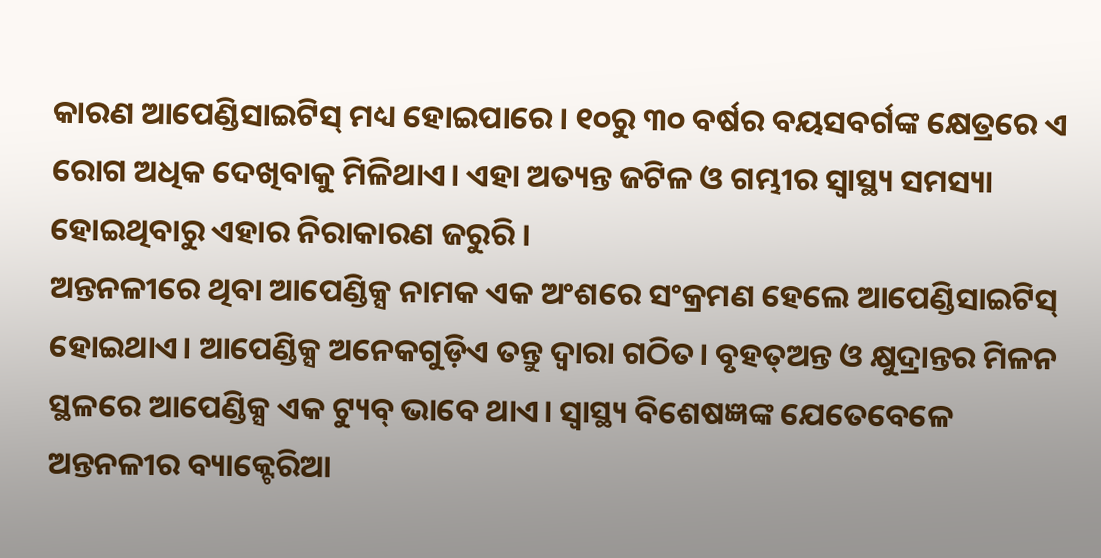କାରଣ ଆପେଣ୍ଡିସାଇଟିସ୍ ମଧ୍ୟ ହୋଇପାରେ। ୧୦ରୁ ୩୦ ବର୍ଷର ବୟସବର୍ଗଙ୍କ କ୍ଷେତ୍ରରେ ଏ ରୋଗ ଅଧିକ ଦେଖିବାକୁ ମିଳିଥାଏ। ଏହା ଅତ୍ୟନ୍ତ ଜଟିଳ ଓ ଗମ୍ଭୀର ସ୍ବାସ୍ଥ୍ୟ ସମସ୍ୟା ହୋଇଥିବାରୁ ଏହାର ନିରାକାରଣ ଜରୁରି।
ଅନ୍ତନଳୀରେ ଥିବା ଆପେଣ୍ଡିକ୍ସ ନାମକ ଏକ ଅଂଶରେ ସଂକ୍ରମଣ ହେଲେ ଆପେଣ୍ଡିସାଇଟିସ୍ ହୋଇଥାଏ। ଆପେଣ୍ଡିକ୍ସ ଅନେକଗୁଡ଼ିଏ ତନ୍ତୁ ଦ୍ବାରା ଗଠିତ। ବୃହତ୍ଅନ୍ତ ଓ କ୍ଷୁଦ୍ରାନ୍ତର ମିଳନ ସ୍ଥଳରେ ଆପେଣ୍ଡିକ୍ସ ଏକ ଟ୍ୟୁବ୍ ଭାବେ ଥାଏ। ସ୍ବାସ୍ଥ୍ୟ ବିଶେଷଜ୍ଞଙ୍କ ଯେତେବେଳେ ଅନ୍ତନଳୀର ବ୍ୟାକ୍ଟେରିଆ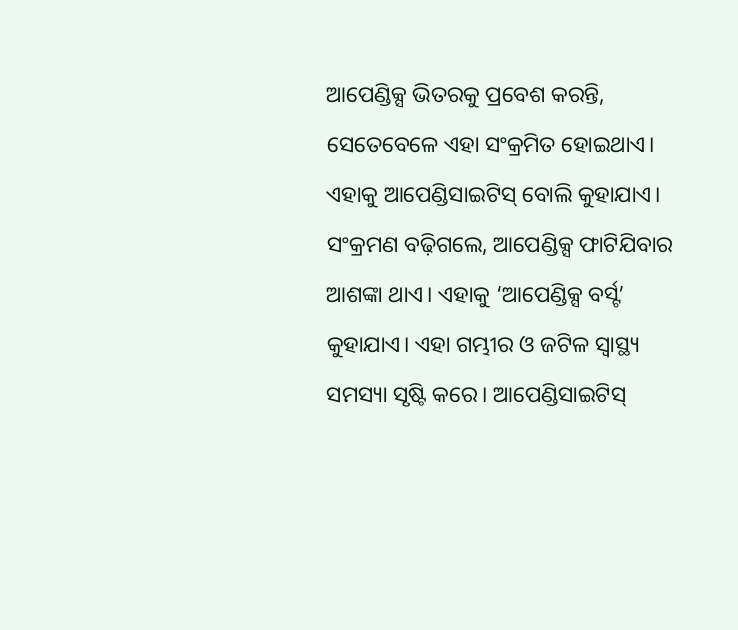ଆପେଣ୍ଡିକ୍ସ ଭିତରକୁ ପ୍ରବେଶ କରନ୍ତି, ସେତେବେଳେ ଏହା ସଂକ୍ରମିତ ହୋଇଥାଏ। ଏହାକୁ ଆପେଣ୍ଡିସାଇଟିସ୍ ବୋଲି କୁହାଯାଏ। ସଂକ୍ରମଣ ବଢ଼ିଗଲେ, ଆପେଣ୍ଡିକ୍ସ ଫାଟିଯିବାର ଆଶଙ୍କା ଥାଏ। ଏହାକୁ ‘ଆପେଣ୍ଡିକ୍ସ ବର୍ସ୍ଟ’ କୁହାଯାଏ। ଏହା ଗମ୍ଭୀର ଓ ଜଟିଳ ସ୍ବାସ୍ଥ୍ୟ ସମସ୍ୟା ସୃଷ୍ଟି କରେ। ଆପେଣ୍ଡିସାଇଟିସ୍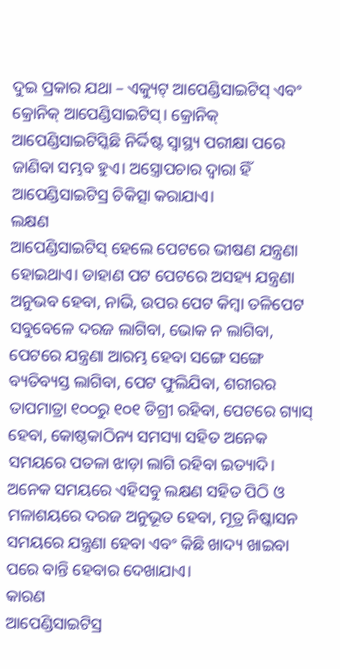ଦୁଇ ପ୍ରକାର ଯଥା – ଏକ୍ୟୁଟ୍ ଆପେଣ୍ଡିସାଇଟିସ୍ ଏବଂ କ୍ରୋନିକ୍ ଆପେଣ୍ଡିସାଇଟିସ୍। କ୍ରୋନିକ୍ ଆପେଣ୍ଡିସାଇଟିସ୍କିଛି ନିର୍ଦ୍ଦିଷ୍ଟ ସ୍ବାସ୍ଥ୍ୟ ପରୀକ୍ଷା ପରେ ଜାଣିବା ସମ୍ଭବ ହୁଏ। ଅସ୍ତ୍ରୋପଚାର ଦ୍ବାରା ହିଁ ଆପେଣ୍ଡିସାଇଟିସ୍ର ଚିକିତ୍ସା କରାଯାଏ।
ଲକ୍ଷଣ
ଆପେଣ୍ଡିସାଇଟିସ୍ ହେଲେ ପେଟରେ ଭୀଷଣ ଯନ୍ତ୍ରଣା ହୋଇଥାଏ। ଡାହାଣ ପଟ ପେଟରେ ଅସହ୍ୟ ଯନ୍ତ୍ରଣା ଅନୁଭବ ହେବା, ନାଭି, ଉପର ପେଟ କିମ୍ବା ତଳିପେଟ ସବୁବେଳେ ଦରଜ ଲାଗିବା, ଭୋକ ନ ଲାଗିବା, ପେଟରେ ଯନ୍ତ୍ରଣା ଆରମ୍ଭ ହେବା ସଙ୍ଗେ ସଙ୍ଗେ ବ୍ୟତିବ୍ୟସ୍ତ ଲାଗିବା, ପେଟ ଫୁଲିଯିବା, ଶରୀରର ତାପମାତ୍ରା ୧୦୦ରୁ ୧୦୧ ଡିଗ୍ରୀ ରହିବା, ପେଟରେ ଗ୍ୟାସ୍ ହେବା, କୋଷ୍ଠକାଠିନ୍ୟ ସମସ୍ୟା ସହିତ ଅନେକ ସମୟରେ ପତଳା ଝାଡ଼ା ଲାଗି ରହିବା ଇତ୍ୟାଦି। ଅନେକ ସମୟରେ ଏହିସବୁ ଲକ୍ଷଣ ସହିତ ପିଠି ଓ ମଳାଶୟରେ ଦରଜ ଅନୁଭୂତ ହେବା, ମୂତ୍ର ନିଷ୍କାସନ ସମୟରେ ଯନ୍ତ୍ରଣା ହେବା ଏବଂ କିଛି ଖାଦ୍ୟ ଖାଇବା ପରେ ବାନ୍ତି ହେବାର ଦେଖାଯାଏ।
କାରଣ
ଆପେଣ୍ଡିସାଇଟିସ୍ର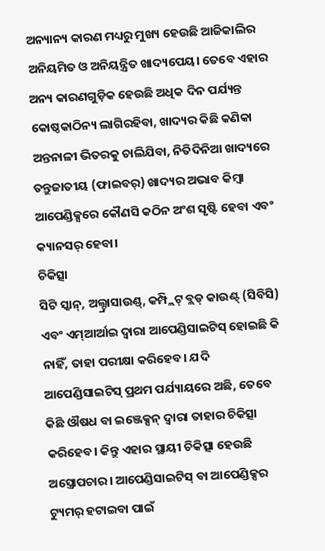ଅନ୍ୟାନ୍ୟ କାରଣ ମଧ୍ୟରୁ ମୁଖ୍ୟ ହେଉଛି ଆଜିକାଲିର ଅନିୟମିତ ଓ ଅନିୟନ୍ତ୍ରିତ ଖାଦ୍ୟପେୟ। ତେବେ ଏହାର ଅନ୍ୟ କାରଣଗୁଡ଼ିକ ହେଉଛି ଅଧିକ ଦିନ ପର୍ଯ୍ୟନ୍ତ କୋଷ୍ଠକାଠିନ୍ୟ ଲାଗିରହିବା, ଖାଦ୍ୟର କିଛି କଣିକା ଅନ୍ତନାଳୀ ଭିତରକୁ ଚାଲିଯିବା, ନିତିଦିନିଆ ଖାଦ୍ୟରେ ତନ୍ତୁଜାତୀୟ (ଫାଇବର୍) ଖାଦ୍ୟର ଅଭାବ କିମ୍ବା ଆପେଣ୍ଡିକ୍ସରେ କୌଣସି କଠିନ ଅଂଶ ସୃଷ୍ଟି ହେବା ଏବଂ କ୍ୟାନସର୍ ହେବା।
ଚିକିତ୍ସା
ସିଟି ସ୍କାନ୍, ଅଲ୍ଟ୍ରାସାଉଣ୍ଡ୍, କମ୍ପ୍ଲିଟ୍ ବ୍ଲଡ୍ କାଉଣ୍ଟ୍ (ସିବିସି) ଏବଂ ଏମ୍ଆର୍ଆଇ ଦ୍ବାରା ଆପେଣ୍ଡିସାଇଟିସ୍ ହୋଇଛି କି ନାହିଁ, ତାହା ପରୀକ୍ଷା କରିହେବ। ଯଦି ଆପେଣ୍ଡିସାଇଟିସ୍ ପ୍ରଥମ ପର୍ଯ୍ୟାୟରେ ଅଛି, ତେବେ କିଛି ଔଷଧ ବା ଇଞ୍ଜେକ୍ସନ୍ ଦ୍ବାରା ତାହାର ଚିକିତ୍ସା କରିହେବ। କିନ୍ତୁ ଏହାର ସ୍ଥାୟୀ ଚିକିତ୍ସା ହେଉଛି ଅସ୍ତ୍ରୋପଚାର। ଆପେଣ୍ଡିସାଇଟିସ୍ ବା ଆପେଣ୍ଡିକ୍ସର ଟ୍ୟୁମର୍ ହଟାଇବା ପାଇଁ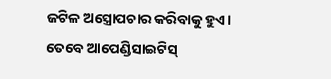ଜଟିଳ ଅସ୍ତ୍ରୋପଚାର କରିବାକୁ ହୁଏ। ତେବେ ଆପେଣ୍ଡିସାଇଟିସ୍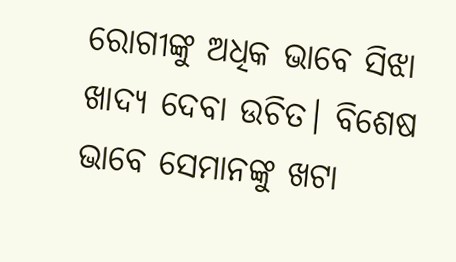ରୋଗୀଙ୍କୁ ଅଧିକ ଭାବେ ସିଝା ଖାଦ୍ୟ ଦେବା ଉଚିତ। ବିଶେଷ ଭାବେ ସେମାନଙ୍କୁ ଖଟା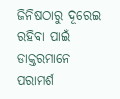ଜିନିଷଠାରୁ ଦୂରେଇ ରହିବା ପାଇଁ ଡାକ୍ତରମାନେ ପରାମର୍ଶ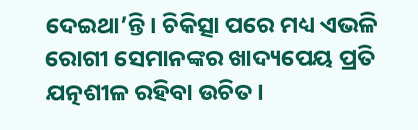ଦେଇଥା’ନ୍ତି। ଚିକିତ୍ସା ପରେ ମଧ୍ୟ ଏଭଳି ରୋଗୀ ସେମାନଙ୍କର ଖାଦ୍ୟପେୟ ପ୍ରତି ଯତ୍ନଶୀଳ ରହିବା ଉଚିତ।